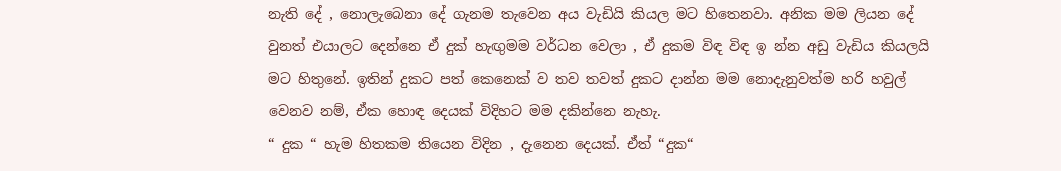නැති දේ , නොලැබෙනා දේ ගැනම තැවෙන අය වැඩියි කියල මට හිතෙනවා. අනික මම ලියන දේ වුනත් එයාලට දෙන්නෙ ඒ දුක් හැඟුමම වර්ධන වෙලා , ඒ දුකම විඳ විඳ ඉ න්න අඩු වැඩිය කියලයි මට හිතුනේ. ඉතින් දුකට පත් කෙනෙක් ව තව තවත් දුකට දාන්න මම නොදැනුවත්ම හරි හවුල් වෙනව නම්, ඒක හොඳ දෙයක් විදිහට මම දකින්නෙ නැහැ.
“ දුක “ හැම හිතකම තියෙන විදින , දැනෙන දෙයක්. ඒත් “දුක“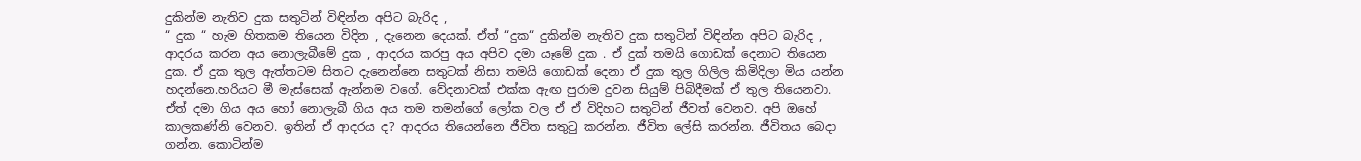දුකින්ම නැතිව දුක සතුටින් විඳින්න අපිට බැරිද ,
“ දුක “ හැම හිතකම තියෙන විදින , දැනෙන දෙයක්. ඒත් “දුක“ දුකින්ම නැතිව දුක සතුටින් විඳින්න අපිට බැරිද ,
ආදරය කරන අය නොලැබීමේ දුක , ආදරය කරපු අය අපිව දමා යෑමේ දුක . ඒ දුක් තමයි ගොඩක් දෙනාට තියෙන දුක. ඒ දුක තුල ඇත්තටම සිතට දැනෙන්නෙ සතුටක් නිසා තමයි ගොඩක් දෙනා ඒ දුක තුල ගිලිල කිමිදිලා මිය යන්න හදන්නෙ.හරියට මී මැස්සෙක් ඇන්නම වගේ. වේදනාවක් එක්ක ඇඟ පුරාම දුවන සියුම් පිබිදීමක් ඒ තුල තියෙනවා.
ඒත් දමා ගිය අය හෝ නොලැබී ගිය අය තම තමන්ගේ ලෝක වල ඒ ඒ විදිහට සතුටින් ජීවත් වෙනව. අපි ඔහේ කාලකණ්නි වෙනව. ඉතින් ඒ ආදරය ද? ආදරය තියෙන්නෙ ජීවිත සතුටු කරන්න. ජීවිත ලේසි කරන්න. ජීවිතය බෙදා ගන්න. කොටින්ම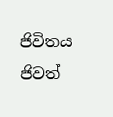ජිවිතය ජිවත්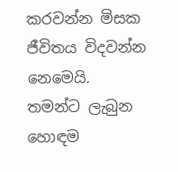කරවන්න මිසක ජීවිතය විදවන්න නෙමෙයි.
තමන්ට ලැබුන හොඳම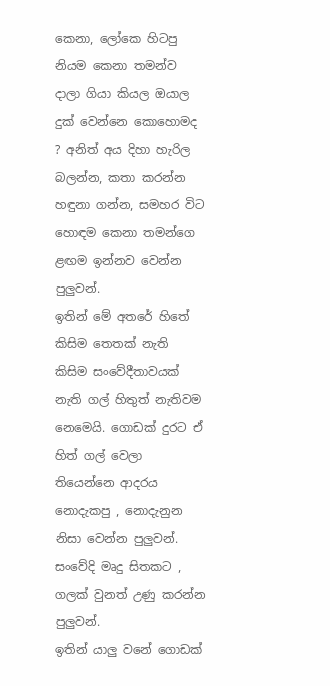කෙනා, ලෝකෙ හිටපු නියම කෙනා තමන්ව දාලා ගියා කියල ඔයාල දුක් වෙන්නෙ කොහොමද ? අනිත් අය දිහා හැරිල බලන්න, කතා කරන්න හඳුනා ගන්න, සමහර විට හොඳම කෙනා තමන්ගෙ ළඟම ඉන්නව වෙන්න පුලුවන්.
ඉතින් මේ අතරේ හිතේ කිසිම තෙතක් නැති කිසිම සංවේදීතාවයක් නැති ගල් හිතුත් නැතිවම නෙමෙයි. ගොඩක් දුරට ඒ හිත් ගල් වෙලා තියෙන්නෙ ආදරය නොදැකපු , නොදැනුන නිසා වෙන්න පුලුවන්. සංවේදි මෘදු සිතකට , ගලක් වුනත් උණු කරන්න පුලුවන්.
ඉතින් යාලු වනේ ගොඩක්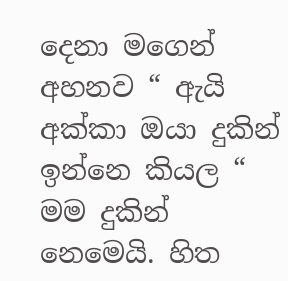දෙනා මගෙන් අහනව “ ඇයි අක්කා ඔයා දුකින් ඉන්නෙ කියල “
මම දුකින් නෙමෙයි. හිත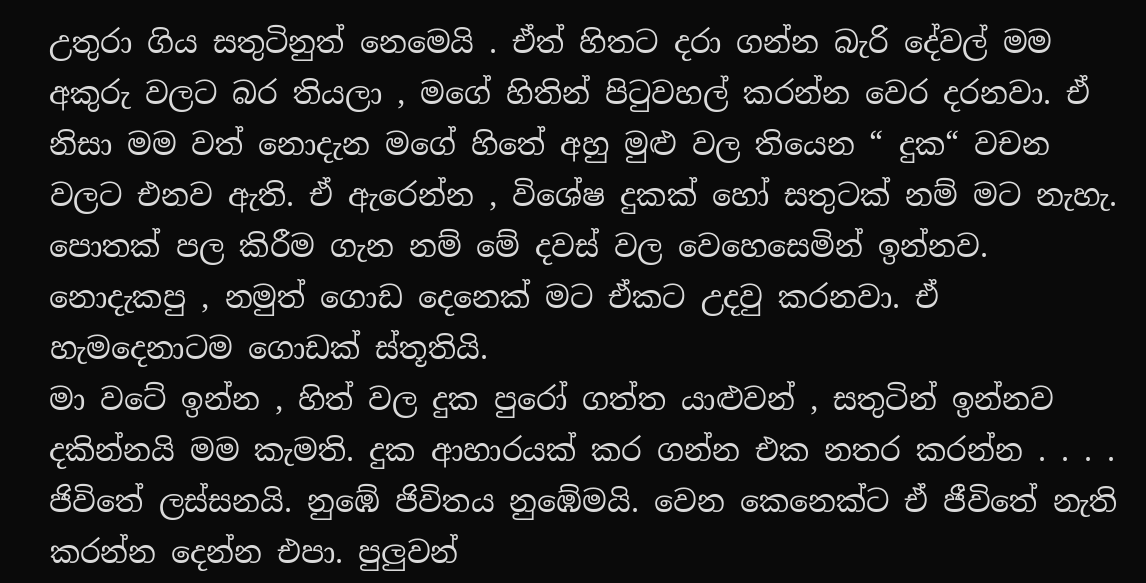උතුරා ගිය සතුටිනුත් නෙමෙයි . ඒත් හිතට දරා ගන්න බැරි දේවල් මම අකුරු වලට බර තියලා , මගේ හිතින් පිටුවහල් කරන්න වෙර දරනවා. ඒ නිසා මම වත් නොදැන මගේ හිතේ අහු මුළු වල තියෙන “ දුක“ වචන වලට එනව ඇති. ඒ ඇරෙන්න , විශේෂ දුකක් හෝ සතුටක් නම් මට නැහැ.
පොතක් පල කිරීම ගැන නම් මේ දවස් වල වෙහෙසෙමින් ඉන්නව. නොදැකපු , නමුත් ගොඩ දෙනෙක් මට ඒකට උදවු කරනවා. ඒ හැමදෙනාටම ගොඩක් ස්තූතියි.
මා වටේ ඉන්න , හිත් වල දුක පුරෝ ගත්ත යාළුවන් , සතුටින් ඉන්නව දකින්නයි මම කැමති. දුක ආහාරයක් කර ගන්න එක නතර කරන්න . . . . ජිවිතේ ලස්සනයි. නුඹේ ජිවිතය නුඹේමයි. වෙන කෙනෙක්ට ඒ ජීවිතේ නැති කරන්න දෙන්න එපා. පුලුවන්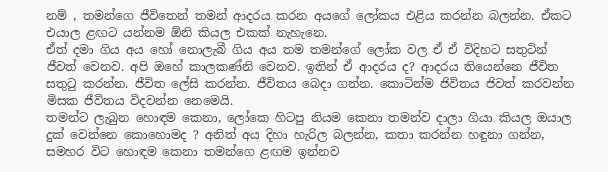නම් , තමන්ගෙ ජීවිතෙන් තමන් ආදරය කරන අයගේ ලෝකය එළිය කරන්න බලන්න. ඒකට එයාල ළඟට යන්නම ඕනි කියල එකක් නැහැනෙ.
ඒත් දමා ගිය අය හෝ නොලැබී ගිය අය තම තමන්ගේ ලෝක වල ඒ ඒ විදිහට සතුටින් ජීවත් වෙනව. අපි ඔහේ කාලකණ්නි වෙනව. ඉතින් ඒ ආදරය ද? ආදරය තියෙන්නෙ ජීවිත සතුටු කරන්න. ජීවිත ලේසි කරන්න. ජීවිතය බෙදා ගන්න. කොටින්ම ජිවිතය ජිවත් කරවන්න මිසක ජීවිතය විදවන්න නෙමෙයි.
තමන්ට ලැබුන හොඳම කෙනා, ලෝකෙ හිටපු නියම කෙනා තමන්ව දාලා ගියා කියල ඔයාල දුක් වෙන්නෙ කොහොමද ? අනිත් අය දිහා හැරිල බලන්න, කතා කරන්න හඳුනා ගන්න, සමහර විට හොඳම කෙනා තමන්ගෙ ළඟම ඉන්නව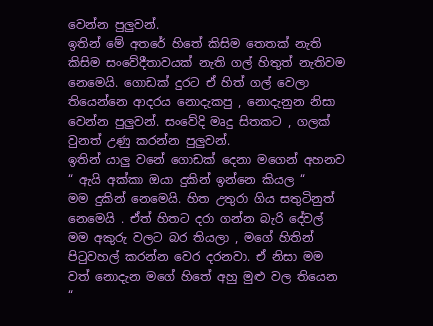වෙන්න පුලුවන්.
ඉතින් මේ අතරේ හිතේ කිසිම තෙතක් නැති කිසිම සංවේදීතාවයක් නැති ගල් හිතුත් නැතිවම නෙමෙයි. ගොඩක් දුරට ඒ හිත් ගල් වෙලා තියෙන්නෙ ආදරය නොදැකපු , නොදැනුන නිසා වෙන්න පුලුවන්. සංවේදි මෘදු සිතකට , ගලක් වුනත් උණු කරන්න පුලුවන්.
ඉතින් යාලු වනේ ගොඩක් දෙනා මගෙන් අහනව “ ඇයි අක්කා ඔයා දුකින් ඉන්නෙ කියල “
මම දුකින් නෙමෙයි. හිත උතුරා ගිය සතුටිනුත් නෙමෙයි . ඒත් හිතට දරා ගන්න බැරි දේවල් මම අකුරු වලට බර තියලා , මගේ හිතින් පිටුවහල් කරන්න වෙර දරනවා. ඒ නිසා මම වත් නොදැන මගේ හිතේ අහු මුළු වල තියෙන “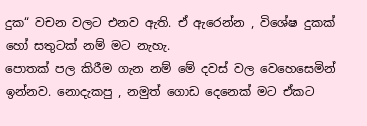දුක“ වචන වලට එනව ඇති. ඒ ඇරෙන්න , විශේෂ දුකක් හෝ සතුටක් නම් මට නැහැ.
පොතක් පල කිරීම ගැන නම් මේ දවස් වල වෙහෙසෙමින් ඉන්නව. නොදැකපු , නමුත් ගොඩ දෙනෙක් මට ඒකට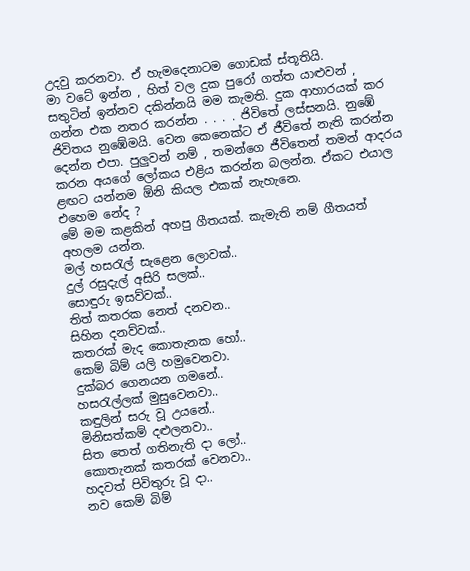උදවු කරනවා. ඒ හැමදෙනාටම ගොඩක් ස්තූතියි.
මා වටේ ඉන්න , හිත් වල දුක පුරෝ ගත්ත යාළුවන් , සතුටින් ඉන්නව දකින්නයි මම කැමති. දුක ආහාරයක් කර ගන්න එක නතර කරන්න . . . . ජිවිතේ ලස්සනයි. නුඹේ ජිවිතය නුඹේමයි. වෙන කෙනෙක්ට ඒ ජීවිතේ නැති කරන්න දෙන්න එපා. පුලුවන් නම් , තමන්ගෙ ජීවිතෙන් තමන් ආදරය කරන අයගේ ලෝකය එළිය කරන්න බලන්න. ඒකට එයාල ළඟට යන්නම ඕනි කියල එකක් නැහැනෙ.
එහෙම නේද ?
මේ මම කළකින් අහපු ගීතයක්. කැමැති නම් ගීතයත් අහලම යන්න.
මල් හසරැල් සැළෙන ලොවක්..
දුල් රසුදැල් අසිරි සලක්..
සොඳුරු ඉසව්වක්..
තිත් කතරක නෙත් දනවන..
සිහින දනව්වක්..
කතරක් මැද කොතැනක හෝ..
කෙම් බිම් යලි හමුවෙනවා.
දුක්බර ගෙනයන ගමනේ..
හසරැල්ලක් මුසුවෙනවා..
කඳුලින් සරු වූ උයනේ..
මිනිසත්කම් දළුලනවා..
සිත තෙත් ගතිනැති දා ලෝ..
කොතැනක් කතරක් වෙනවා..
හදවත් පිවිතුරු වූ දා..
නව කෙම් බිම්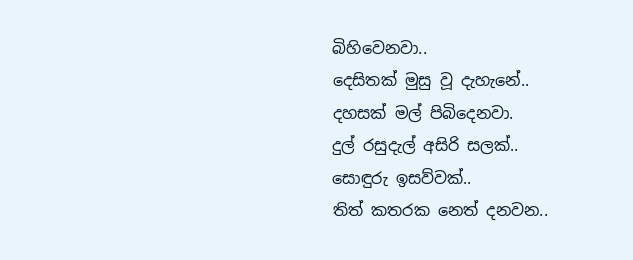බිහිවෙනවා..
දෙසිතක් මුසු වූ දැහැනේ..
දහසක් මල් පිබිදෙනවා.
දුල් රසුදැල් අසිරි සලක්..
සොඳුරු ඉසව්වක්..
තිත් කතරක නෙත් දනවන..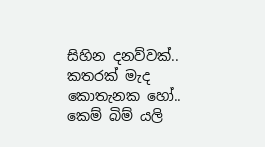සිහින දනව්වක්..
කතරක් මැද කොතැනක හෝ..
කෙම් බිම් යලි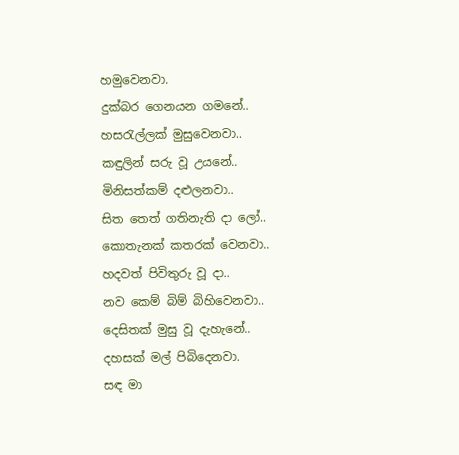හමුවෙනවා.
දුක්බර ගෙනයන ගමනේ..
හසරැල්ලක් මුසුවෙනවා..
කඳුලින් සරු වූ උයනේ..
මිනිසත්කම් දළුලනවා..
සිත තෙත් ගතිනැති දා ලෝ..
කොතැනක් කතරක් වෙනවා..
හදවත් පිවිතුරු වූ දා..
නව කෙම් බිම් බිහිවෙනවා..
දෙසිතක් මුසු වූ දැහැනේ..
දහසක් මල් පිබිදෙනවා.
සඳ මා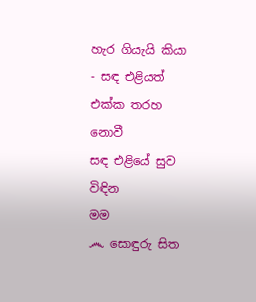හැර ගියැයි කියා - සඳ එළියත් එක්ක තරහ නොවී
සඳ එළියේ සුව විඳින
මම
෴ සොඳුරු සිත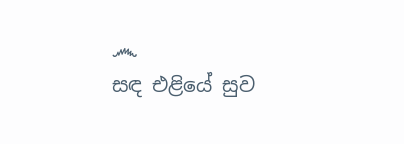෴
සඳ එළියේ සුව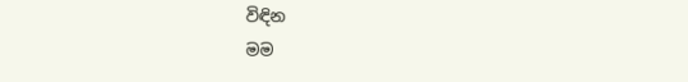විඳින
මම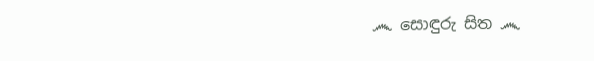෴ සොඳුරු සිත ෴